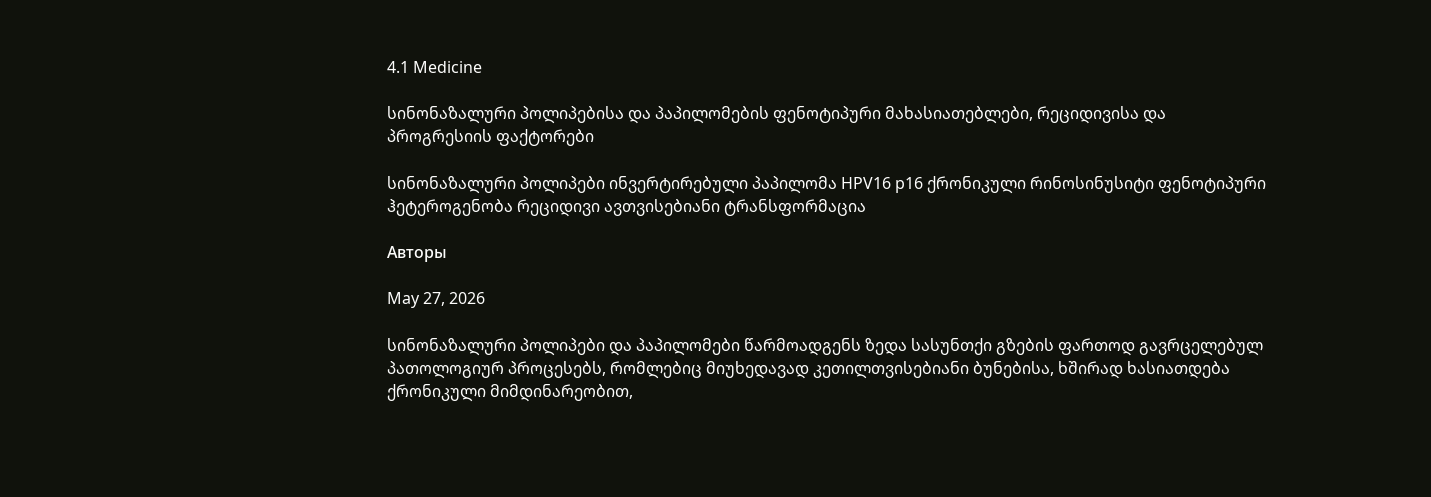4.1 Medicine

სინონაზალური პოლიპებისა და პაპილომების ფენოტიპური მახასიათებლები, რეციდივისა და პროგრესიის ფაქტორები

სინონაზალური პოლიპები ინვერტირებული პაპილომა HPV16 p16 ქრონიკული რინოსინუსიტი ფენოტიპური ჰეტეროგენობა რეციდივი ავთვისებიანი ტრანსფორმაცია

Авторы

May 27, 2026

სინონაზალური პოლიპები და პაპილომები წარმოადგენს ზედა სასუნთქი გზების ფართოდ გავრცელებულ პათოლოგიურ პროცესებს, რომლებიც მიუხედავად კეთილთვისებიანი ბუნებისა, ხშირად ხასიათდება ქრონიკული მიმდინარეობით,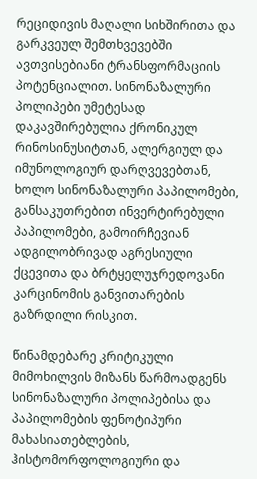რეციდივის მაღალი სიხშირითა და გარკვეულ შემთხვევებში ავთვისებიანი ტრანსფორმაციის პოტენციალით. სინონაზალური პოლიპები უმეტესად დაკავშირებულია ქრონიკულ რინოსინუსიტთან, ალერგიულ და იმუნოლოგიურ დარღვევებთან, ხოლო სინონაზალური პაპილომები, განსაკუთრებით ინვერტირებული პაპილომები, გამოირჩევიან ადგილობრივად აგრესიული ქცევითა და ბრტყელუჯრედოვანი კარცინომის განვითარების გაზრდილი რისკით.

წინამდებარე კრიტიკული მიმოხილვის მიზანს წარმოადგენს სინონაზალური პოლიპებისა და პაპილომების ფენოტიპური მახასიათებლების, ჰისტომორფოლოგიური და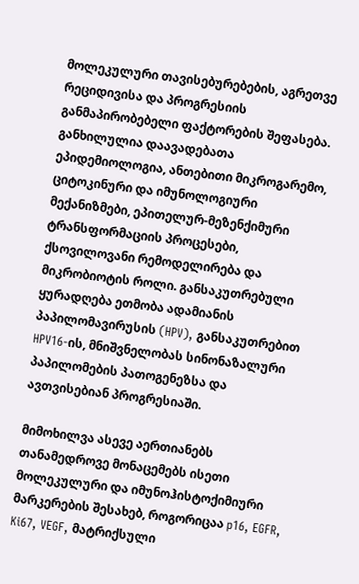მოლეკულური თავისებურებების, აგრეთვე რეციდივისა და პროგრესიის განმაპირობებელი ფაქტორების შეფასება. განხილულია დაავადებათა ეპიდემიოლოგია, ანთებითი მიკროგარემო, ციტოკინური და იმუნოლოგიური მექანიზმები, ეპითელურ-მეზენქიმური ტრანსფორმაციის პროცესები, ქსოვილოვანი რემოდელირება და მიკრობიოტის როლი. განსაკუთრებული ყურადღება ეთმობა ადამიანის პაპილომავირუსის (HPV), განსაკუთრებით HPV16-ის, მნიშვნელობას სინონაზალური პაპილომების პათოგენეზსა და ავთვისებიან პროგრესიაში.

მიმოხილვა ასევე აერთიანებს თანამედროვე მონაცემებს ისეთი მოლეკულური და იმუნოჰისტოქიმიური მარკერების შესახებ, როგორიცაა p16, EGFR, Ki67, VEGF, მატრიქსული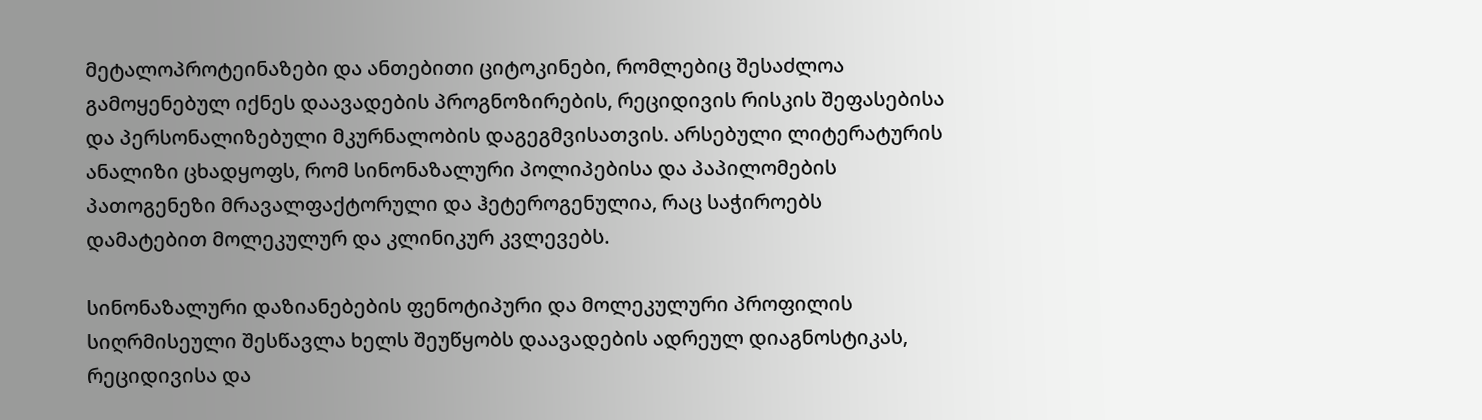მეტალოპროტეინაზები და ანთებითი ციტოკინები, რომლებიც შესაძლოა გამოყენებულ იქნეს დაავადების პროგნოზირების, რეციდივის რისკის შეფასებისა და პერსონალიზებული მკურნალობის დაგეგმვისათვის. არსებული ლიტერატურის ანალიზი ცხადყოფს, რომ სინონაზალური პოლიპებისა და პაპილომების პათოგენეზი მრავალფაქტორული და ჰეტეროგენულია, რაც საჭიროებს დამატებით მოლეკულურ და კლინიკურ კვლევებს.

სინონაზალური დაზიანებების ფენოტიპური და მოლეკულური პროფილის სიღრმისეული შესწავლა ხელს შეუწყობს დაავადების ადრეულ დიაგნოსტიკას, რეციდივისა და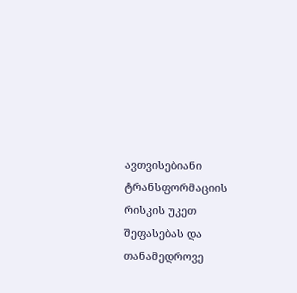ავთვისებიანი ტრანსფორმაციის რისკის უკეთ შეფასებას და თანამედროვე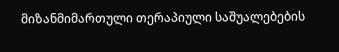მიზანმიმართული თერაპიული საშუალებების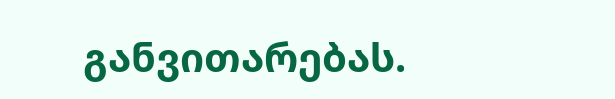განვითარებას.